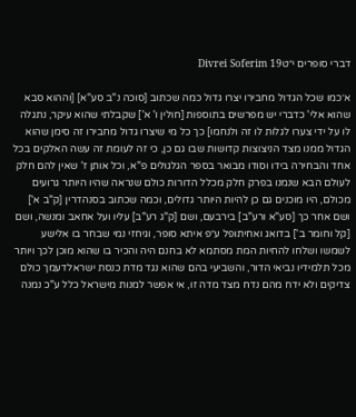דברי סופרים י״טDivrei Soferim 19

א׳כמו שכל הגדול מחבירו יצרו גדול כמה שכתוב [סוכה נ"ב סע"א] [וההוא סבא שהוא אלי' כדברי יש מפרשים בתוספות [חולין ו' א'] שקבלתי שהוא עיקר, נתגלה לו על ידי צערו לגלות לו זה ולנחמו] כך כל מי שיצרו גדול מחבירו זה סימן שהוא הגדול ממנו מצד הניצוצות קדושות שבו גם כן, כי זה לעומת זה עשה האלקים בכל אחד והבחירה בידו וסודו מבואר בספר הגלגולים פ"א, וכל אותן ז' שאין להם חלק לעולם הבא שנמנו בפרק חלק מכלל הדורות כולם שנראה שהיו היותר גרועים מכולם, היו מוכנים גם כן להיות היותר גדולים, וכמה שכתוב בסנהדרין [ק"ב א'] ושם אחר כך [סע"א ורע"ב] בירבעם, ושם [ק"ג רע"ב] עליו ועל אחאב ומנשה, ושם [קל וחומר ב'] בדואג ואחיתופל ע״פ איתא סופר, וגיחזי נמי שבחר בו אלישע לשמשו ושלחו להחיות המת מסתמא לא בחנם היה והכיר בו שהוא מוכן לכך ויותר מכל תלמידיו נביאי הדור, והשביעי בהם שהוא נגד מדת כנסת ישראלדעמך כולם צדיקים ולא ידח מהם נדח מצד מדה זו, אי אפשר למנות מישראל כלל ע"כ נמנה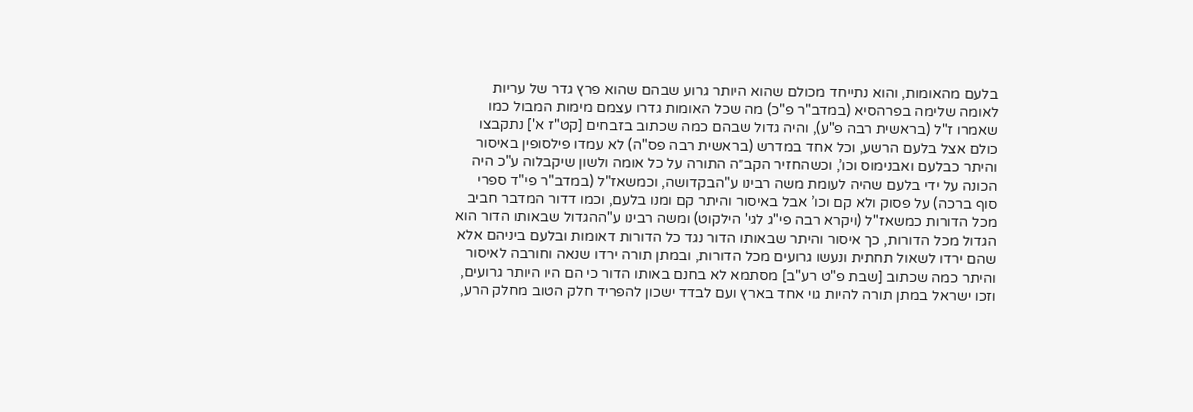בלעם מהאומות, והוא נתייחד מכולם שהוא היותר גרוע שבהם שהוא פרץ גדר של עריות לאומה שלימה בפרהסיא (במדב"ר פ"כ) מה שכל האומות גדרו עצמם מימות המבול כמו שאמרו ז"ל (בראשית רבה פ"ע), והיה גדול שבהם כמה שכתוב בזבחים [קט"ז א'] נתקבצו כולם אצל בלעם הרשע, וכל אחד במדרש (בראשית רבה פס"ה) לא עמדו פילסופין באיסור והיתר כבלעם ואבנימוס וכו’, וכשהחזיר הקב״ה התורה על כל אומה ולשון שיקבלוה ע"כ היה הכונה על ידי בלעם שהיה לעומת משה רבינו ע"הבקדושה, וכמשאז"ל (במדב"ר פי"ד ספרי סוף ברכה) על פסוק ולא קם וכו’ אבל באיסור והיתר קם ומנו בלעם, וכמו דדור המדבר חביב מכל הדורות כמשאז"ל (ויקרא רבה פי"ג לגי' הילקוט) ומשה רבינו ע"ההגדול שבאותו הדור הוא הגדול מכל הדורות, כך איסור והיתר שבאותו הדור נגד כל הדורות דאומות ובלעם ביניהם אלא שהם ירדו לשאול תחתית ונעשו גרועים מכל הדורות, ובמתן תורה ירדו שנאה וחורבה לאיסור והיתר כמה שכתוב [שבת פ"ט רע"ב] מסתמא לא בחנם באותו הדור כי הם היו היותר גרועים, וזכו ישראל במתן תורה להיות גוי אחד בארץ ועם לבדד ישכון להפריד חלק הטוב מחלק הרע,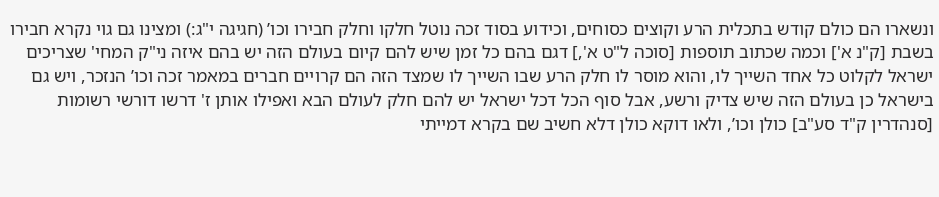ונשארו הם כולם קודש בתכלית הרע וקוצים כסוחים, וכידוע בסוד זכה נוטל חלקו וחלק חבירו וכו’ (חגיגה י"ג:) ומצינו גם גוי נקרא חבירו בשבת [ק"נ א'] וכמה שכתוב תוספות [סוכה ל"ט א',] דגם בהם כל זמן שיש להם קיום בעולם הזה יש בהם איזה ני"ק המחי' שצריכים ישראל לקלוט כל אחד השייך לו, והוא מוסר לו חלק הרע שבו השייך לו שמצד הזה הם קרויים חברים במאמר זכה וכו’ הנזכר, ויש גם בישראל כן בעולם הזה שיש צדיק ורשע, אבל סוף הכל דכל ישראל יש להם חלק לעולם הבא ואפילו אותן ז' דרשו דורשי רשומות [סנהדרין ק"ד סע"ב] כולן וכו’, ולאו דוקא כולן דלא חשיב שם בקרא דמייתי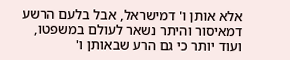אלא אותן ו' דמישראל, אבל בלעם הרשע דמאיסור והיתר נשאר לעולם במשפטו, ועוד יותר כי גם הרע שבאותן ו'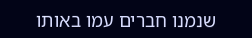שנמנו חברים עמו באותו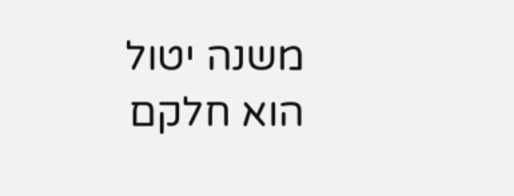משנה יטול הוא חלקם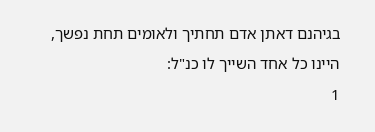בגיהנם דאתן אדם תחתיך ולאומים תחת נפשך, היינו כל אחד השייך לו כנ"ל:
1